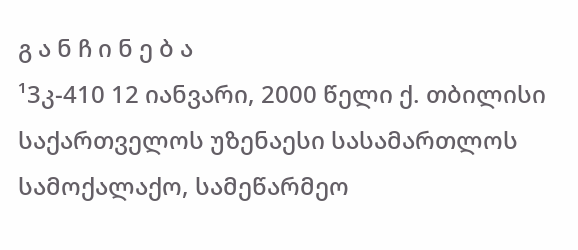გ ა ნ ჩ ი ნ ე ბ ა
¹3კ-410 12 იანვარი, 2000 წელი ქ. თბილისი
საქართველოს უზენაესი სასამართლოს სამოქალაქო, სამეწარმეო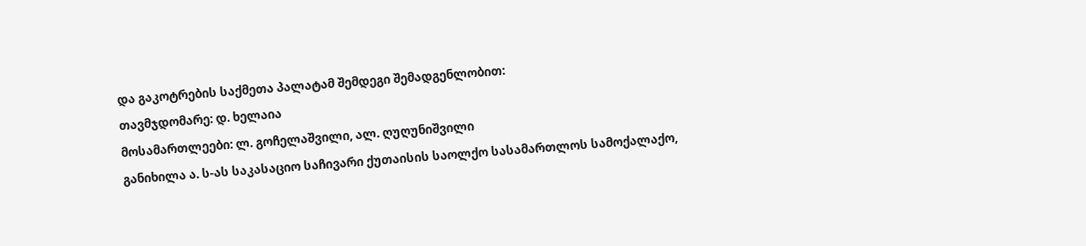და გაკოტრების საქმეთა პალატამ შემდეგი შემადგენლობით:
თავმჯდომარე: დ. ხელაია
მოსამართლეები: ლ. გოჩელაშვილი, ალ. ღუღუნიშვილი
განიხილა ა. ს-ას საკასაციო საჩივარი ქუთაისის საოლქო სასამართლოს სამოქალაქო,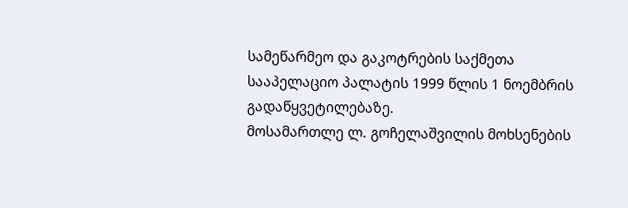სამეწარმეო და გაკოტრების საქმეთა სააპელაციო პალატის 1999 წლის 1 ნოემბრის გადაწყვეტილებაზე.
მოსამართლე ლ. გოჩელაშვილის მოხსენების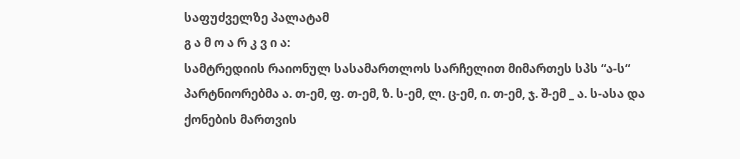საფუძველზე პალატამ
გ ა მ ო ა რ კ ვ ი ა:
სამტრედიის რაიონულ სასამართლოს სარჩელით მიმართეს სპს “ა-ს“ პარტნიორებმა ა. თ-ემ, ფ. თ-ემ, ზ. ს-ემ, ლ. ც-ემ, ი. თ-ემ, ჯ. შ-ემ _ ა. ს-ასა და ქონების მართვის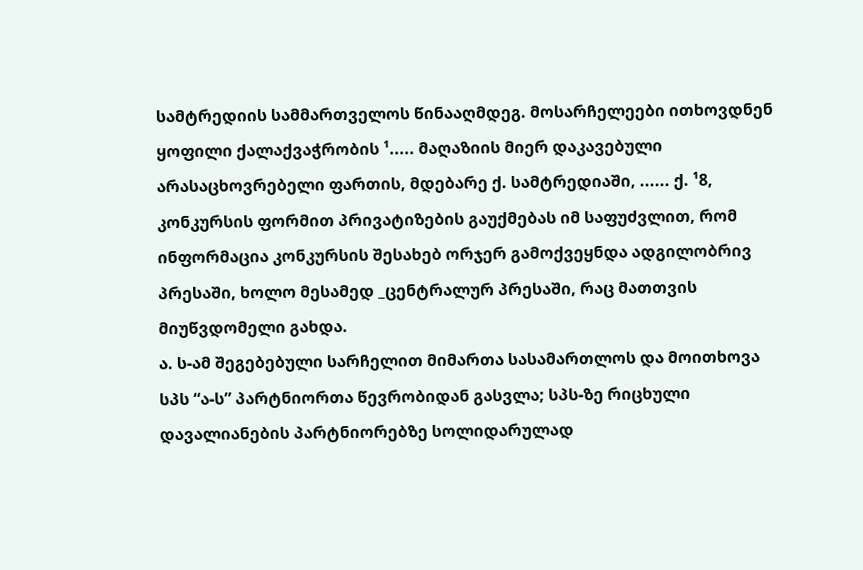სამტრედიის სამმართველოს წინააღმდეგ. მოსარჩელეები ითხოვდნენ ყოფილი ქალაქვაჭრობის ¹..... მაღაზიის მიერ დაკავებული არასაცხოვრებელი ფართის, მდებარე ქ. სამტრედიაში, ...... ქ. ¹8, კონკურსის ფორმით პრივატიზების გაუქმებას იმ საფუძვლით, რომ ინფორმაცია კონკურსის შესახებ ორჯერ გამოქვეყნდა ადგილობრივ პრესაში, ხოლო მესამედ _ცენტრალურ პრესაში, რაც მათთვის მიუწვდომელი გახდა.
ა. ს-ამ შეგებებული სარჩელით მიმართა სასამართლოს და მოითხოვა სპს “ა-ს” პარტნიორთა წევრობიდან გასვლა; სპს-ზე რიცხული დავალიანების პარტნიორებზე სოლიდარულად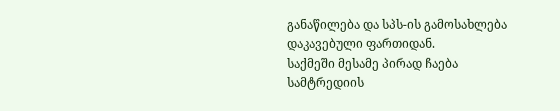განაწილება და სპს-ის გამოსახლება დაკავებული ფართიდან.
საქმეში მესამე პირად ჩაება სამტრედიის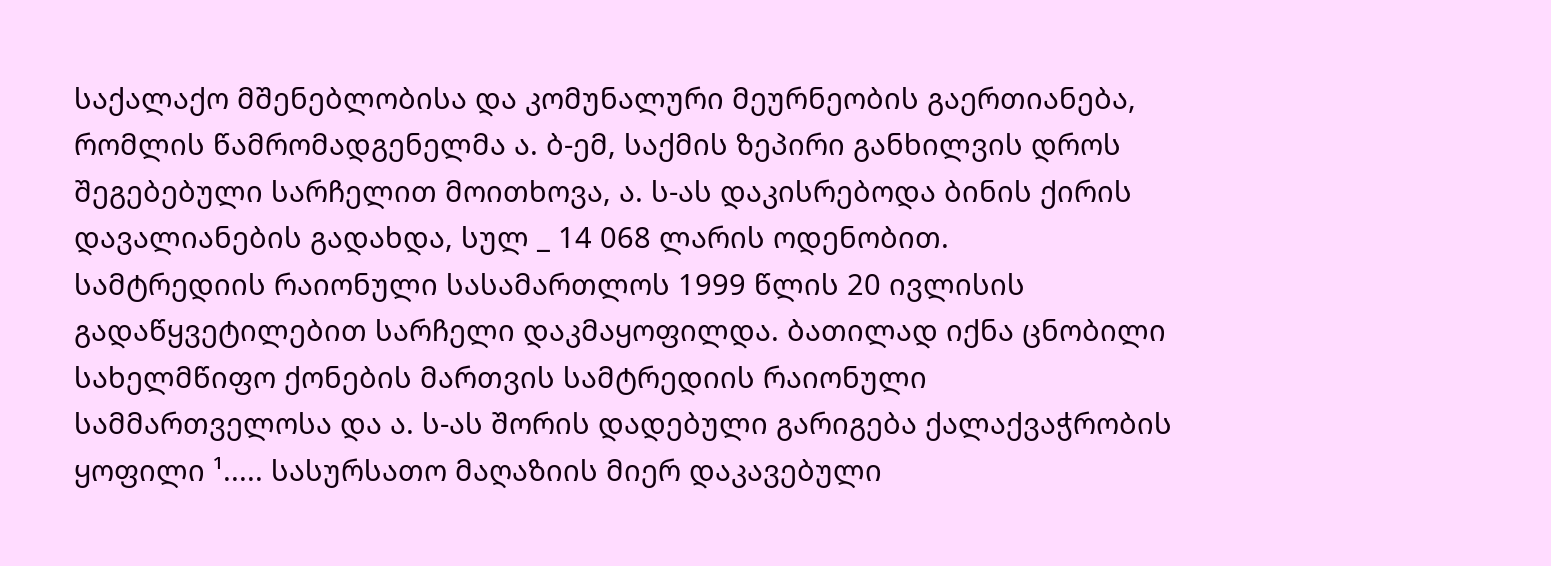საქალაქო მშენებლობისა და კომუნალური მეურნეობის გაერთიანება, რომლის წამრომადგენელმა ა. ბ-ემ, საქმის ზეპირი განხილვის დროს შეგებებული სარჩელით მოითხოვა, ა. ს-ას დაკისრებოდა ბინის ქირის დავალიანების გადახდა, სულ _ 14 068 ლარის ოდენობით.
სამტრედიის რაიონული სასამართლოს 1999 წლის 20 ივლისის გადაწყვეტილებით სარჩელი დაკმაყოფილდა. ბათილად იქნა ცნობილი სახელმწიფო ქონების მართვის სამტრედიის რაიონული სამმართველოსა და ა. ს-ას შორის დადებული გარიგება ქალაქვაჭრობის ყოფილი ¹..... სასურსათო მაღაზიის მიერ დაკავებული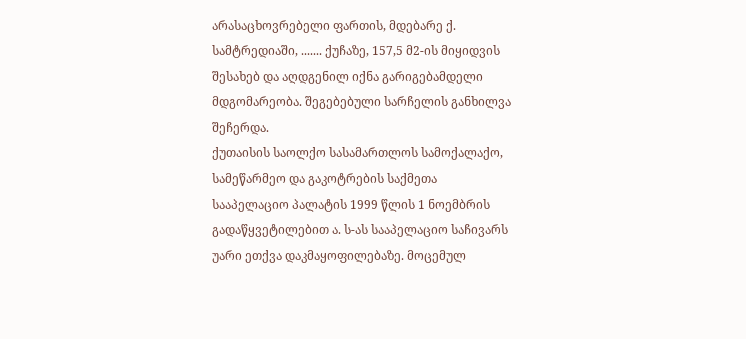არასაცხოვრებელი ფართის, მდებარე ქ. სამტრედიაში, ....... ქუჩაზე, 157,5 მ2-ის მიყიდვის შესახებ და აღდგენილ იქნა გარიგებამდელი მდგომარეობა. შეგებებული სარჩელის განხილვა შეჩერდა.
ქუთაისის საოლქო სასამართლოს სამოქალაქო, სამეწარმეო და გაკოტრების საქმეთა სააპელაციო პალატის 1999 წლის 1 ნოემბრის გადაწყვეტილებით ა. ს-ას სააპელაციო საჩივარს უარი ეთქვა დაკმაყოფილებაზე. მოცემულ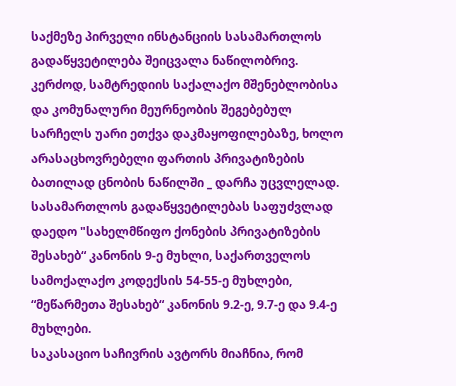საქმეზე პირველი ინსტანციის სასამართლოს გადაწყვეტილება შეიცვალა ნაწილობრივ. კერძოდ, სამტრედიის საქალაქო მშენებლობისა და კომუნალური მეურნეობის შეგებებულ სარჩელს უარი ეთქვა დაკმაყოფილებაზე, ხოლო არასაცხოვრებელი ფართის პრივატიზების ბათილად ცნობის ნაწილში _ დარჩა უცვლელად. სასამართლოს გადაწყვეტილებას საფუძვლად დაედო "სახელმწიფო ქონების პრივატიზების შესახებ“ კანონის 9-ე მუხლი, საქართველოს სამოქალაქო კოდექსის 54-55-ე მუხლები, “მეწარმეთა შესახებ“ კანონის 9.2-ე, 9.7-ე და 9.4-ე მუხლები.
საკასაციო საჩივრის ავტორს მიაჩნია, რომ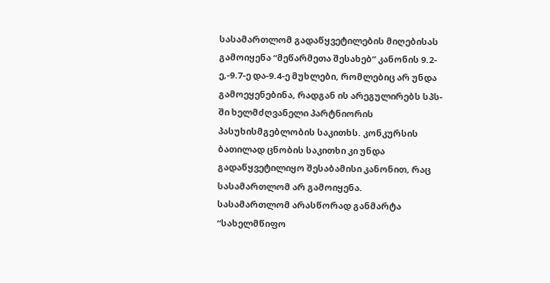სასამართლომ გადაწყვეტილების მიღებისას გამოიყენა “მეწარმეთა შესახებ” კანონის 9.2-ე,-9.7-ე და-9.4-ე მუხლები, რომლებიც არ უნდა გამოეყენებინა, რადგან ის არეგულირებს სპს-ში ხელმძღვანელი პარტნიორის პასუხისმგებლობის საკითხს. კონკურსის ბათილად ცნობის საკითხი კი უნდა გადაწყვეტილიყო შესაბამისი კანონით, რაც სასამართლომ არ გამოიყენა.
სასამართლომ არასწორად განმარტა “სახელმწიფო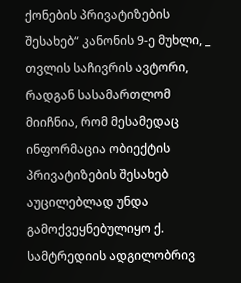ქონების პრივატიზების შესახებ“ კანონის 9-ე მუხლი, _ თვლის საჩივრის ავტორი, რადგან სასამართლომ მიიჩნია, რომ მესამედაც ინფორმაცია ობიექტის პრივატიზების შესახებ აუცილებლად უნდა გამოქვეყნებულიყო ქ. სამტრედიის ადგილობრივ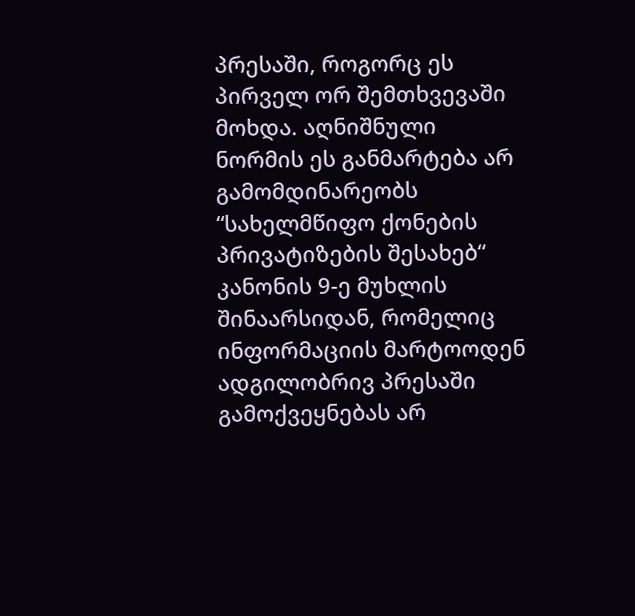პრესაში, როგორც ეს პირველ ორ შემთხვევაში მოხდა. აღნიშნული ნორმის ეს განმარტება არ გამომდინარეობს “სახელმწიფო ქონების პრივატიზების შესახებ“ კანონის 9-ე მუხლის შინაარსიდან, რომელიც ინფორმაციის მარტოოდენ ადგილობრივ პრესაში გამოქვეყნებას არ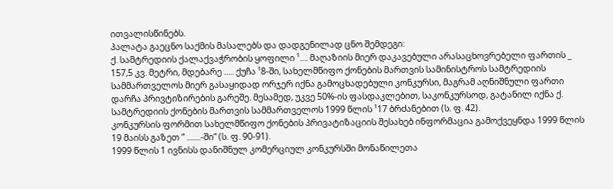ითვალისწინებს.
პალატა გაეცნო საქმის მასალებს და დადგენილად ცნო შემდეგი:
ქ. სამტრედიის ქალაქვაჭრობის ყოფილი ¹.... მაღაზიის მიერ დაკავებული არასაცხოვრებელი ფართის _ 157,5 კვ. მეტრი, მდებარე ..... ქუჩა ¹8-ში, სახელმწიფო ქონების მართვის სამინისტროს სამტრედიის სამმართველოს მიერ გასაყიდად ორჯერ იქნა გამოცხადებული კონკურსი, მაგრამ აღნიშნული ფართი დარჩა პრივტიზირების გარეშე. მესამედ, უკვე 50%-ის ფასდაკლებით, საკონკურსოდ, გატანილ იქნა ქ. სამტრედიის ქონების მართვის სამმართველოს 1999 წლის ¹17 ბრძანებით (ს. ფ. 42).
კონკურსის ფორმით სახელმწიფო ქონების პრივატიზაციის შესახებ ინფორმაცია გამოქვეყნდა 1999 წლის 19 მაისს გაზეთ “ .......-ში“ (ს. ფ. 90-91).
1999 წლის 1 ივნისს დანიშნულ კომერციულ კონკურსში მონაწილეთა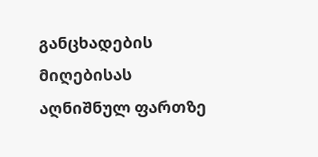განცხადების მიღებისას აღნიშნულ ფართზე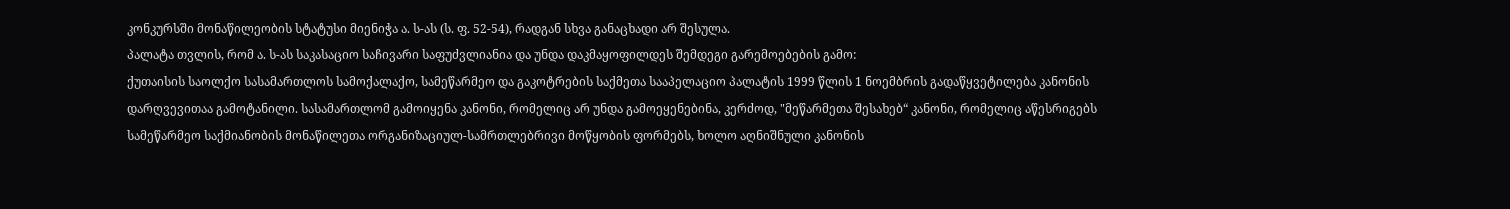კონკურსში მონაწილეობის სტატუსი მიენიჭა ა. ს-ას (ს. ფ. 52-54), რადგან სხვა განაცხადი არ შესულა.
პალატა თვლის, რომ ა. ს-ას საკასაციო საჩივარი საფუძვლიანია და უნდა დაკმაყოფილდეს შემდეგი გარემოებების გამო:
ქუთაისის საოლქო სასამართლოს სამოქალაქო, სამეწარმეო და გაკოტრების საქმეთა სააპელაციო პალატის 1999 წლის 1 ნოემბრის გადაწყვეტილება კანონის დარღვევითაა გამოტანილი. სასამართლომ გამოიყენა კანონი, რომელიც არ უნდა გამოეყენებინა, კერძოდ, "მეწარმეთა შესახებ“ კანონი, რომელიც აწესრიგებს სამეწარმეო საქმიანობის მონაწილეთა ორგანიზაციულ-სამრთლებრივი მოწყობის ფორმებს, ხოლო აღნიშნული კანონის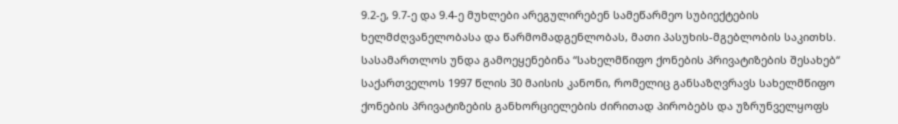9.2-ე, 9.7-ე და 9.4-ე მუხლები არეგულირებენ სამეწარმეო სუბიექტების ხელმძღვანელობასა და წარმომადგენლობას, მათი პასუხის-მგებლობის საკითხს. სასამართლოს უნდა გამოეყენებინა “სახელმწიფო ქონების პრივატიზების შესახებ“ საქართველოს 1997 წლის 30 მაისის კანონი, რომელიც განსაზღვრავს სახელმწიფო ქონების პრივატიზების განხორციელების ძირითად პირობებს და უზრუნველყოფს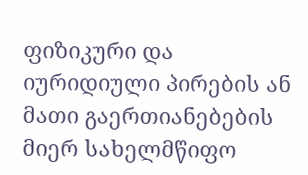ფიზიკური და იურიდიული პირების ან მათი გაერთიანებების მიერ სახელმწიფო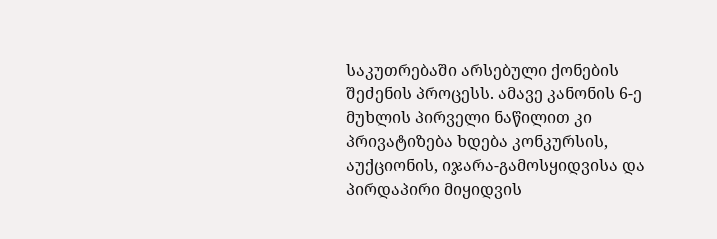საკუთრებაში არსებული ქონების შეძენის პროცესს. ამავე კანონის 6-ე მუხლის პირველი ნაწილით კი პრივატიზება ხდება კონკურსის, აუქციონის, იჯარა-გამოსყიდვისა და პირდაპირი მიყიდვის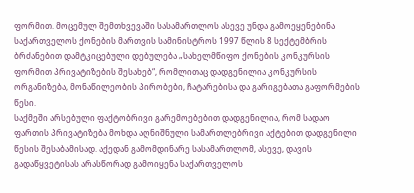ფორმით. მოცემულ შემთხვევაში სასამართლოს ასევე უნდა გამოეყენებინა საქართველოს ქონების მართვის სამინისტროს 1997 წლის 8 სექტემბრის ბრძანებით დამტკიცებული დებულება „სახელმწიფო ქონების კონკურსის ფორმით პრივატიზების შესახებ“, რომლითაც დადგენილია კონკურსის ორგანიზება, მონაწილეობის პირობები, ჩატარებისა და გარიგებათა გაფორმების წესი.
საქმეში არსებული ფაქტობრივი გარემოებებით დადგენილია, რომ სადაო ფართის პრივატიზება მოხდა აღნიშნული სამართლებრივი აქტებით დადგენილი წესის შესაბამისად. აქედან გამომდინარე სასამართლომ, ასევე, დავის გადაწყვეტისას არასწორად გამოიყენა საქართველოს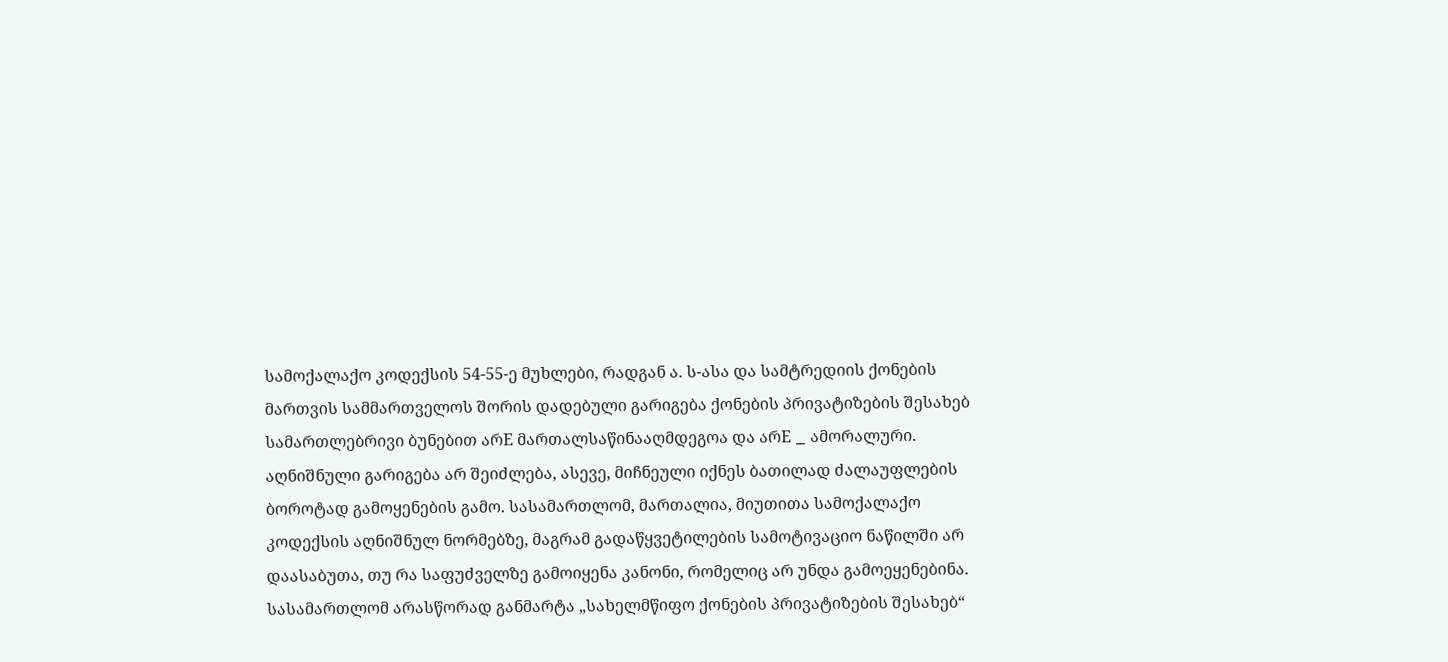სამოქალაქო კოდექსის 54-55-ე მუხლები, რადგან ა. ს-ასა და სამტრედიის ქონების მართვის სამმართველოს შორის დადებული გარიგება ქონების პრივატიზების შესახებ სამართლებრივი ბუნებით არE მართალსაწინააღმდეგოა და არE _ ამორალური. აღნიშნული გარიგება არ შეიძლება, ასევე, მიჩნეული იქნეს ბათილად ძალაუფლების ბოროტად გამოყენების გამო. სასამართლომ, მართალია, მიუთითა სამოქალაქო კოდექსის აღნიშნულ ნორმებზე, მაგრამ გადაწყვეტილების სამოტივაციო ნაწილში არ დაასაბუთა, თუ რა საფუძველზე გამოიყენა კანონი, რომელიც არ უნდა გამოეყენებინა.
სასამართლომ არასწორად განმარტა „სახელმწიფო ქონების პრივატიზების შესახებ“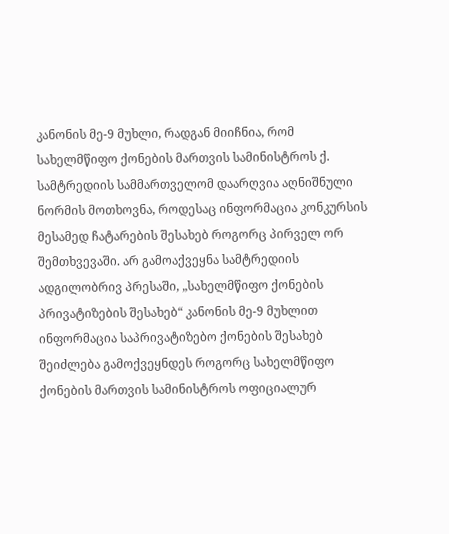კანონის მე-9 მუხლი, რადგან მიიჩნია, რომ სახელმწიფო ქონების მართვის სამინისტროს ქ. სამტრედიის სამმართველომ დაარღვია აღნიშნული ნორმის მოთხოვნა, როდესაც ინფორმაცია კონკურსის მესამედ ჩატარების შესახებ როგორც პირველ ორ შემთხვევაში. არ გამოაქვეყნა სამტრედიის ადგილობრივ პრესაში, „სახელმწიფო ქონების პრივატიზების შესახებ“ კანონის მე-9 მუხლით ინფორმაცია საპრივატიზებო ქონების შესახებ შეიძლება გამოქვეყნდეს როგორც სახელმწიფო ქონების მართვის სამინისტროს ოფიციალურ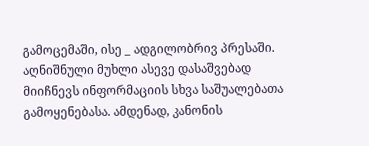გამოცემაში, ისე _ ადგილობრივ პრესაში. აღნიშნული მუხლი ასევე დასაშვებად მიიჩნევს ინფორმაციის სხვა საშუალებათა გამოყენებასა. ამდენად, კანონის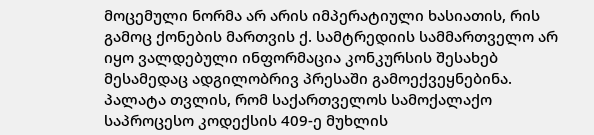მოცემული ნორმა არ არის იმპერატიული ხასიათის, რის გამოც ქონების მართვის ქ. სამტრედიის სამმართველო არ იყო ვალდებული ინფორმაცია კონკურსის შესახებ მესამედაც ადგილობრივ პრესაში გამოექვეყნებინა.
პალატა თვლის, რომ საქართველოს სამოქალაქო საპროცესო კოდექსის 409-ე მუხლის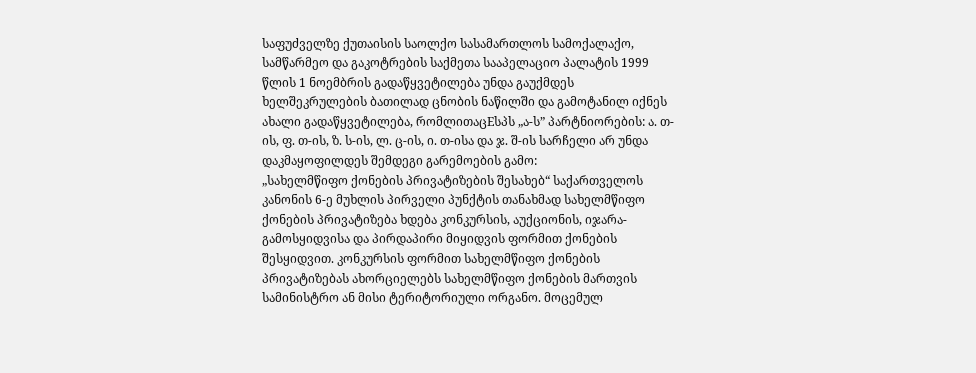საფუძველზე ქუთაისის საოლქო სასამართლოს სამოქალაქო, სამწარმეო და გაკოტრების საქმეთა სააპელაციო პალატის 1999 წლის 1 ნოემბრის გადაწყვეტილება უნდა გაუქმდეს ხელშეკრულების ბათილად ცნობის ნაწილში და გამოტანილ იქნეს ახალი გადაწყვეტილება, რომლითაცEსპს „ა-ს” პარტნიორების: ა. თ-ის, ფ. თ-ის, ზ. ს-ის, ლ. ც-ის, ი. თ-ისა და ჯ. შ-ის სარჩელი არ უნდა დაკმაყოფილდეს შემდეგი გარემოების გამო:
„სახელმწიფო ქონების პრივატიზების შესახებ“ საქართველოს კანონის 6-ე მუხლის პირველი პუნქტის თანახმად სახელმწიფო ქონების პრივატიზება ხდება კონკურსის, აუქციონის, იჯარა-გამოსყიდვისა და პირდაპირი მიყიდვის ფორმით ქონების შესყიდვით. კონკურსის ფორმით სახელმწიფო ქონების პრივატიზებას ახორციელებს სახელმწიფო ქონების მართვის სამინისტრო ან მისი ტერიტორიული ორგანო. მოცემულ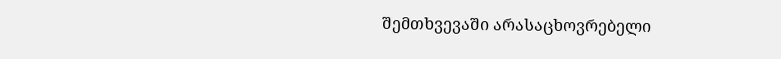შემთხვევაში არასაცხოვრებელი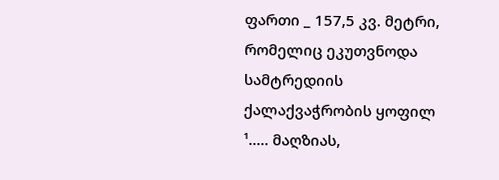ფართი _ 157,5 კვ. მეტრი, რომელიც ეკუთვნოდა სამტრედიის ქალაქვაჭრობის ყოფილ ¹..... მაღზიას,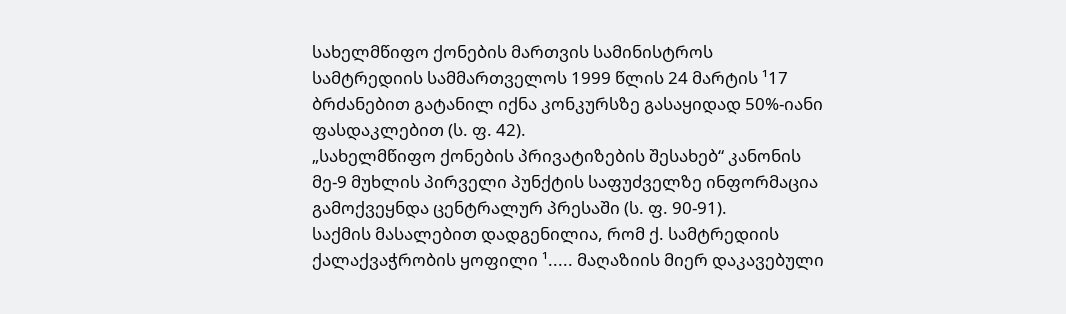სახელმწიფო ქონების მართვის სამინისტროს სამტრედიის სამმართველოს 1999 წლის 24 მარტის ¹17 ბრძანებით გატანილ იქნა კონკურსზე გასაყიდად 50%-იანი ფასდაკლებით (ს. ფ. 42).
„სახელმწიფო ქონების პრივატიზების შესახებ“ კანონის მე-9 მუხლის პირველი პუნქტის საფუძველზე ინფორმაცია გამოქვეყნდა ცენტრალურ პრესაში (ს. ფ. 90-91).
საქმის მასალებით დადგენილია, რომ ქ. სამტრედიის ქალაქვაჭრობის ყოფილი ¹..... მაღაზიის მიერ დაკავებული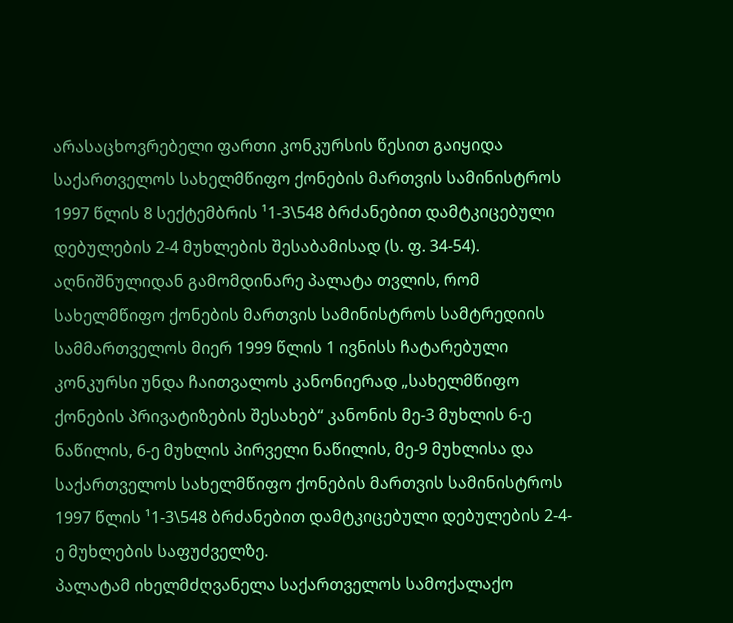არასაცხოვრებელი ფართი კონკურსის წესით გაიყიდა საქართველოს სახელმწიფო ქონების მართვის სამინისტროს 1997 წლის 8 სექტემბრის ¹1-3\548 ბრძანებით დამტკიცებული დებულების 2-4 მუხლების შესაბამისად (ს. ფ. 34-54).
აღნიშნულიდან გამომდინარე პალატა თვლის, რომ სახელმწიფო ქონების მართვის სამინისტროს სამტრედიის სამმართველოს მიერ 1999 წლის 1 ივნისს ჩატარებული კონკურსი უნდა ჩაითვალოს კანონიერად „სახელმწიფო ქონების პრივატიზების შესახებ“ კანონის მე-3 მუხლის 6-ე ნაწილის, 6-ე მუხლის პირველი ნაწილის, მე-9 მუხლისა და საქართველოს სახელმწიფო ქონების მართვის სამინისტროს 1997 წლის ¹1-3\548 ბრძანებით დამტკიცებული დებულების 2-4-ე მუხლების საფუძველზე.
პალატამ იხელმძღვანელა საქართველოს სამოქალაქო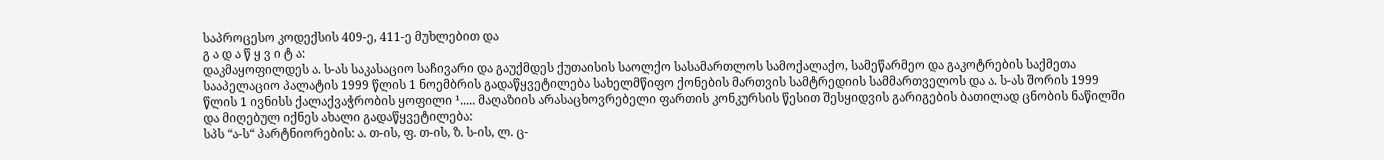საპროცესო კოდექსის 409-ე, 411-ე მუხლებით და
გ ა დ ა წ ყ ვ ი ტ ა:
დაკმაყოფილდეს ა. ს-ას საკასაციო საჩივარი და გაუქმდეს ქუთაისის საოლქო სასამართლოს სამოქალაქო, სამეწარმეო და გაკოტრების საქმეთა სააპელაციო პალატის 1999 წლის 1 ნოემბრის გადაწყვეტილება სახელმწიფო ქონების მართვის სამტრედიის სამმართველოს და ა. ს-ას შორის 1999 წლის 1 ივნისს ქალაქვაჭრობის ყოფილი ¹..... მაღაზიის არასაცხოვრებელი ფართის კონკურსის წესით შესყიდვის გარიგების ბათილად ცნობის ნაწილში და მიღებულ იქნეს ახალი გადაწყვეტილება:
სპს “ა-ს“ პარტნიორების: ა. თ-ის, ფ. თ-ის, ზ. ს-ის, ლ. ც-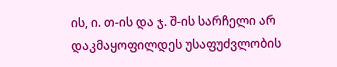ის, ი. თ-ის და ჯ. შ-ის სარჩელი არ დაკმაყოფილდეს უსაფუძვლობის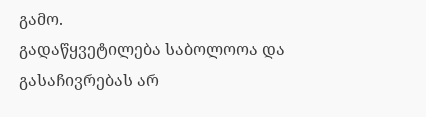გამო.
გადაწყვეტილება საბოლოოა და გასაჩივრებას არ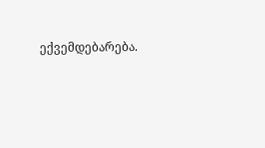ექვემდებარება.